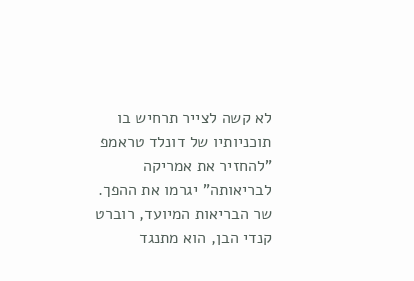לא קשה לצייר תרחיש בו תוכניותיו של דונלד טראמפ "להחזיר את אמריקה לבריאותה" יגרמו את ההפך. שר הבריאות המיועד, רוברט קנדי הבן, הוא מתנגד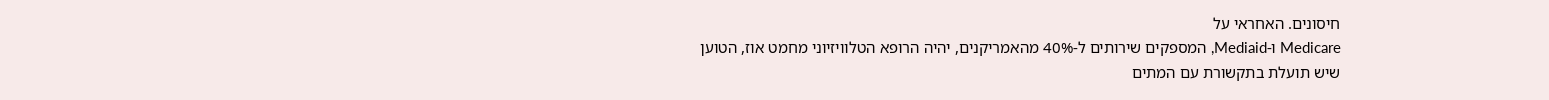חיסונים. האחראי על
Medicare ו-Mediaid, המספקים שירותים ל-40% מהאמריקנים, יהיה הרופא הטלוויזיוני מחמט אוז, הטוען שיש תועלת בתקשורת עם המתים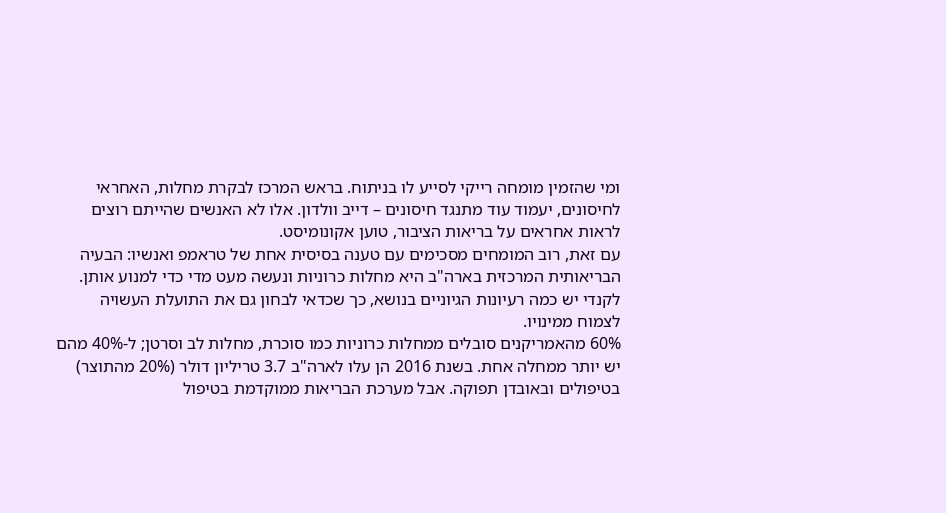ומי שהזמין מומחה רייקי לסייע לו בניתוח. בראש המרכז לבקרת מחלות, האחראי לחיסונים, יעמוד עוד מתנגד חיסונים – דייב וולדון. אלו לא האנשים שהייתם רוצים לראות אחראים על בריאות הציבור, טוען אקונומיסט.
עם זאת, רוב המומחים מסכימים עם טענה בסיסית אחת של טראמפ ואנשיו: הבעיה הבריאותית המרכזית בארה"ב היא מחלות כרוניות ונעשה מעט מדי כדי למנוע אותן. לקנדי יש כמה רעיונות הגיוניים בנושא, כך שכדאי לבחון גם את התועלת העשויה לצמוח ממינויו.
60% מהאמריקנים סובלים ממחלות כרוניות כמו סוכרת, מחלות לב וסרטן; ל-40% מהם יש יותר ממחלה אחת. בשנת 2016 הן עלו לארה"ב 3.7 טריליון דולר (20% מהתוצר) בטיפולים ובאובדן תפוקה. אבל מערכת הבריאות ממוקדמת בטיפול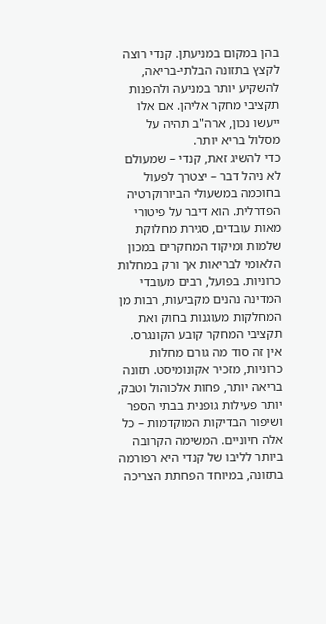בהן במקום במניעתן. קנדי רוצה לקצץ בתזונה הבלתי-בריאה, להשקיע יותר במניעה ולהפנות תקציבי מחקר אליהן. אם אלו ייעשו נכון, ארה"ב תהיה על מסלול בריא יותר.
כדי להשיג זאת, קנדי – שמעולם לא ניהל דבר – יצטרך לפעול בחוכמה במשעולי הביורוקרטיה הפדרלית. הוא דיבר על פיטורי מאות עובדים, סגירת מחלוקת שלמות ומיקוד המחקרים במכון הלאומי לבריאות אך ורק במחלות כרוניות. בפועל, רבים מעובדי המדינה נהנים מקביעות, רבות מן המחלקות מעוגנות בחוק ואת תקציבי המחקר קובע הקונגרס.
אין זה סוד מה גורם מחלות כרוניות, מזכיר אקונומיסט. תזונה בריאה יותר, פחות אלכוהול וטבק, יותר פעילות גופנית בבתי הספר ושיפור הבדיקות המוקדמות – כל אלה חיוניים. המשימה הקרובה ביותר לליבו של קנדי היא רפורמה בתזונה, במיוחד הפחתת הצריכה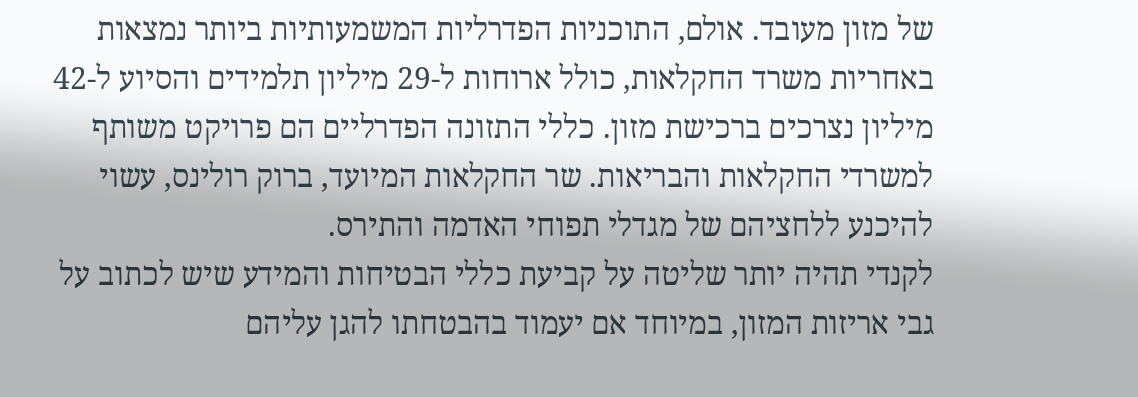של מזון מעובד. אולם, התוכניות הפדרליות המשמעותיות ביותר נמצאות באחריות משרד החקלאות, כולל ארוחות ל-29 מיליון תלמידים והסיוע ל-42 מיליון נצרכים ברכישת מזון. כללי התזונה הפדרליים הם פרויקט משותף למשרדי החקלאות והבריאות. שר החקלאות המיועד, ברוק רולינס, עשוי להיכנע ללחציהם של מגדלי תפוחי האדמה והתירס.
לקנדי תהיה יותר שליטה על קביעת כללי הבטיחות והמידע שיש לכתוב על גבי אריזות המזון, במיוחד אם יעמוד בהבטחתו להגן עליהם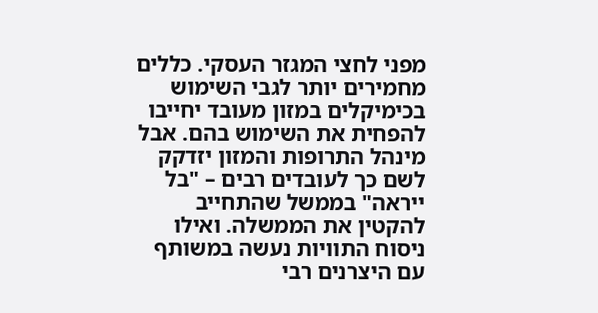מפני לחצי המגזר העסקי. כללים מחמירים יותר לגבי השימוש בכימיקלים במזון מעובד יחייבו להפחית את השימוש בהם. אבל מינהל התרופות והמזון יזדקק לשם כך לעובדים רבים – "בל ייראה" בממשל שהתחייב להקטין את הממשלה. ואילו ניסוח התוויות נעשה במשותף עם היצרנים רבי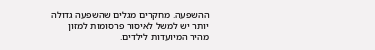ההשפעה. מחקרים מגלים שהשפעה גדולה יותר יש למשל לאיסור פרסומות למזון מהיר המיועדות לילדים.